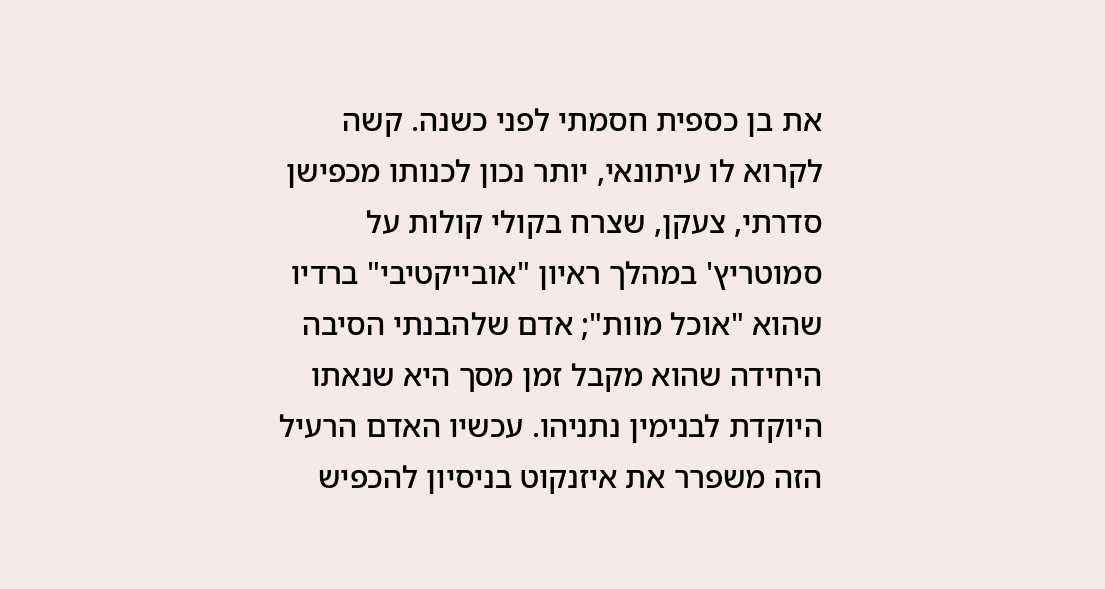את בן כספית חסמתי לפני כשנה. קשה לקרוא לו עיתונאי, יותר נכון לכנותו מכפישן סדרתי, צעקן, שצרח בקולי קולות על סמוטריץ' במהלך ראיון "אובייקטיבי" ברדיו שהוא "אוכל מוות"; אדם שלהבנתי הסיבה היחידה שהוא מקבל זמן מסך היא שנאתו היוקדת לבנימין נתניהו. עכשיו האדם הרעיל הזה משפרר את איזנקוט בניסיון להכפיש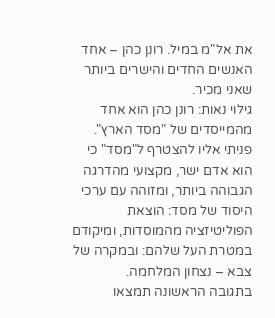את אל"מ במיל. רונן כהן – אחד האנשים החדים והישרים ביותר שאני מכיר.
גילוי נאות: רונן כהן הוא אחד מהמייסדים של "מסד הארץ". פניתי אליו להצטרף ל"מסד" כי הוא אדם ישר, מקצועי מהדרגה הגבוהה ביותר, ומזוהה עם ערכי היסוד של מסד: הוצאת הפוליטיזציה מהמוסדות, ומיקודם במטרת העל שלהם: ובמקרה של צבא – נצחון המלחמה.
בתגובה הראשונה תמצאו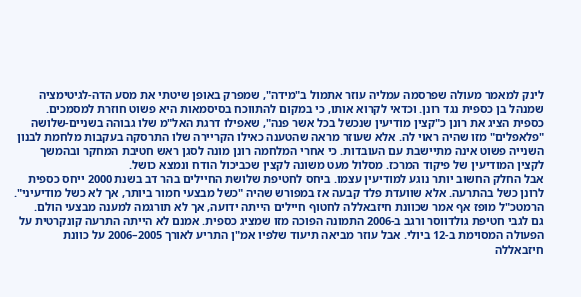לינק למאמר מעולה שפרסמה עמליה עוזר אתמול ב"מידה", שמפרק באופן שיטתי את מסע הדה-לגיטימציה שמנהל בן כספית נגד רונן. וכדאי לקרוא אותו, כי במקום להתווכח בסיסמאות היא פשוט חוזרת למסמכים.
כספית הציג את רונן כ"קצין מודיעין שנכשל בכל אשר פנה", שאפילו דרגת האל"מ שלו גבוהה בשניים-שלושה "פלאפלים" מזו שהיה ראוי לה. אלא שעוזר מראה שהטענה כאילו הקריירה שלו התרסקה בעקבות מלחמת לבנון השנייה פשוט אינה מתיישבת עם העובדות. כי אחרי המלחמה רונן מונה לסגן ראש חטיבת המחקר ובהמשך לקצין המודיעין של פיקוד המרכז. מסלול מעט משונה לקצין שכביכול הודח ונמצא כושל.
אבל החלק החשוב יותר נוגע למודיעין עצמו. ביחס לחטיפת שלושת החיילים בהר דב בשנת 2000 ייחס כספית לרונן כשל בהתרעה. אלא שוועדת פלד קבעה אז במפורש שהיה "כשל מבצעי חמור ביותר, אך לא כשל מודיעיני". הרמטכ"ל מופז אף אמר שכוונת חיזבאללה לחטוף חיילים הייתה ידועה, אך לא תורגמה למענה מבצעי הולם.
גם לגבי חטיפת גולדווסר ורגב ב-2006 התמונה הפוכה מזו שמציג כספית. אמנם לא הייתה התרעה קונקרטית על הפעולה המסוימת ב-12 ביולי. אבל עוזר מביאה תיעוד שלפיו אמ"ן התריע לאורך 2005–2006 על כוונת חיזבאללה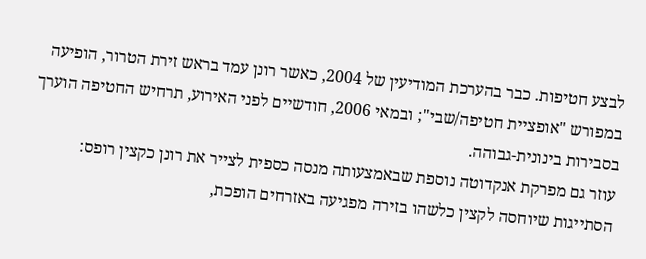לבצע חטיפות. כבר בהערכת המודיעין של 2004, כאשר רונן עמד בראש זירת הטרור, הופיעה במפורש "אופציית חטיפה/שבי"; ובמאי 2006, חודשיים לפני האירוע, תרחיש החטיפה הוערך בסבירות בינונית-גבוהה.
עוזר גם מפרקת אנקדוטה נוספת שבאמצעותה מנסה כספית לצייר את רונן כקצין רופס: הסתייגות שיוחסה לקצין כלשהו בזירה מפגיעה באזרחים הופכת,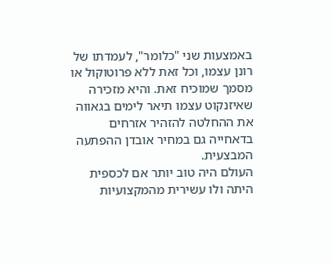באמצעות שני "כלומר", לעמדתו של רונן עצמו, וכל זאת ללא פרוטוקול או מסמך שמוכיח זאת. והיא מזכירה שאיזנקוט עצמו תיאר לימים בגאווה את ההחלטה להזהיר אזרחים בדאחייה גם במחיר אובדן ההפתעה המבצעית.
העולם היה טוב יותר אם לכספית היתה ולו עשירית מהמקצועיות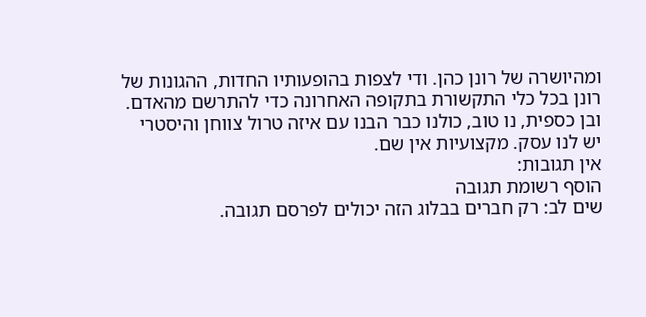ומהיושרה של רונן כהן. ודי לצפות בהופעותיו החדות, ההגונות של רונן בכל כלי התקשורת בתקופה האחרונה כדי להתרשם מהאדם.
ובן כספית, נו טוב, כולנו כבר הבנו עם איזה טרול צווחן והיסטרי יש לנו עסק. מקצועיות אין שם.
אין תגובות:
הוסף רשומת תגובה
שים לב: רק חברים בבלוג הזה יכולים לפרסם תגובה.